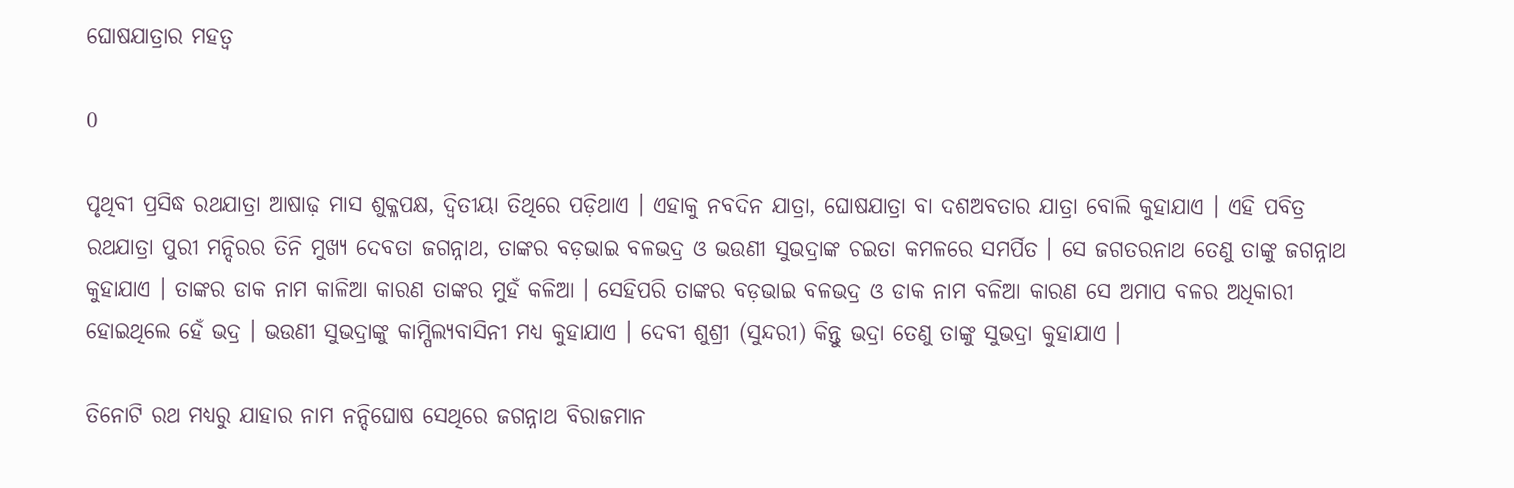ଘୋଷଯାତ୍ରାର ମହତ୍ୱ

0

ପୃଥିବୀ ପ୍ରସିଦ୍ଧ ରଥଯାତ୍ରା ଆଷାଢ଼ ମାସ ଶୁକ୍ଳପକ୍ଷ, ଦ୍ୱିତୀୟା ତିଥିରେ ପଡ଼ିଥାଏ । ଏହାକୁ ନବଦିନ ଯାତ୍ରା, ଘୋଷଯାତ୍ରା ବା ଦଶଅବତାର ଯାତ୍ରା ବୋଲି କୁହାଯାଏ । ଏହି ପବିତ୍ର ରଥଯାତ୍ରା ପୁରୀ ମନ୍ଦିରର ତିନି ମୁଖ୍ୟ ଦେବତା ଜଗନ୍ନାଥ, ତାଙ୍କର ବଡ଼ଭାଇ ବଳଭଦ୍ର ଓ ଭଉଣୀ ସୁଭଦ୍ରାଙ୍କ ଚଇତା କମଳରେ ସମର୍ପିତ । ସେ ଜଗତରନାଥ ତେଣୁ ତାଙ୍କୁ ଜଗନ୍ନାଥ କୁହାଯାଏ । ତାଙ୍କର ଡାକ ନାମ କାଳିଆ କାରଣ ତାଙ୍କର ମୁହଁ କଳିଆ । ସେହିପରି ତାଙ୍କର ବଡ଼ଭାଇ ବଳଭଦ୍ର ଓ ଡାକ ନାମ ବଳିଆ କାରଣ ସେ ଅମାପ ବଳର ଅଧିକାରୀ ହୋଇଥିଲେ ହେଁ ଭଦ୍ର । ଭଉଣୀ ସୁଭଦ୍ରାଙ୍କୁ କାମ୍ପିଲ୍ୟବାସିନୀ ମଧ୍ୟ କୁହାଯାଏ । ଦେବୀ ଶୁଶ୍ରୀ (ସୁନ୍ଦରୀ) କିନ୍ତୁ ଭଦ୍ରା ତେଣୁ ତାଙ୍କୁ ସୁଭଦ୍ରା କୁହାଯାଏ ।

ତିନୋଟି ରଥ ମଧ୍ୟରୁ ଯାହାର ନାମ ନନ୍ଦିଘୋଷ ସେଥିରେ ଜଗନ୍ନାଥ ବିରାଜମାନ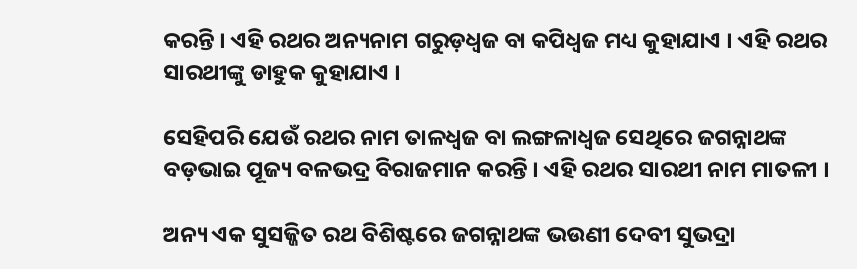କରନ୍ତି । ଏହି ରଥର ଅନ୍ୟନାମ ଗରୁଡ଼ଧ୍ୱଜ ବା କପିଧ୍ୱଜ ମଧ୍ୟ କୁହାଯାଏ । ଏହି ରଥର ସାରଥୀଙ୍କୁ ଡାହୁକ କୁହାଯାଏ ।

ସେହିପରି ଯେଉଁ ରଥର ନାମ ତାଳଧ୍ୱଜ ବା ଲଙ୍ଗଳାଧ୍ୱଜ ସେଥିରେ ଜଗନ୍ନାଥଙ୍କ ବଡ଼ଭାଇ ପୂଜ୍ୟ ବଳଭଦ୍ର ବିରାଜମାନ କରନ୍ତି । ଏହି ରଥର ସାରଥୀ ନାମ ମାତଳୀ ।

ଅନ୍ୟ ଏକ ସୁସଜ୍ଜିତ ରଥ ବିଶିଷ୍ଟରେ ଜଗନ୍ନାଥଙ୍କ ଭଉଣୀ ଦେବୀ ସୁଭଦ୍ରା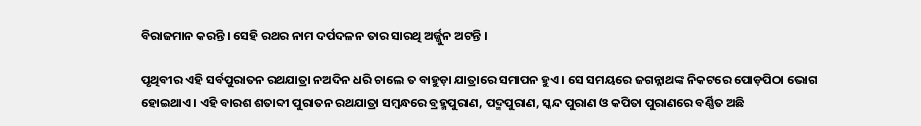ବିରାଜମାନ କରନ୍ତି । ସେହି ରଥର ନାମ ଦର୍ପଦଳନ ତାର ସାରଥି ଅର୍ଜ୍ଜୁନ ଅଟନ୍ତି ।

ପୃଥିବୀର ଏହି ସର୍ବପୁରାତନ ରଥଯାତ୍ରା ନଅଦିନ ଧରି ଚାଲେ ତ ବାହୁଡ଼ା ଯାତ୍ରାରେ ସମାପନ ହୁଏ । ସେ ସମୟରେ ଜଗନ୍ନାଥଙ୍କ ନିକଟରେ ପୋଡ଼ପିଠା ଭୋଗ ହୋଇଥାଏ । ଏହି ବାରଶ ଶତାବ୍ଦୀ ପୁରାତନ ରଥଯାତ୍ରା ସମ୍ବନ୍ଧରେ ବ୍ରହ୍ମପୁରାଣ, ପଦ୍ମପୁରାଣ, ସ୍କନ୍ଦ ପୁରାଣ ଓ କପିତା ପୁରାଣରେ ବର୍ଣ୍ଣିତ ଅଛି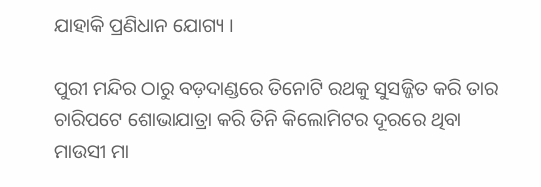ଯାହାକି ପ୍ରଣିଧାନ ଯୋଗ୍ୟ ।

ପୁରୀ ମନ୍ଦିର ଠାରୁ ବଡ଼ଦାଣ୍ଡରେ ତିନୋଟି ରଥକୁ ସୁସଜ୍ଜିତ କରି ତାର ଚାରିପଟେ ଶୋଭାଯାତ୍ରା କରି ତିନି କିଲୋମିଟର ଦୂରରେ ଥିବା ମାଉସୀ ମା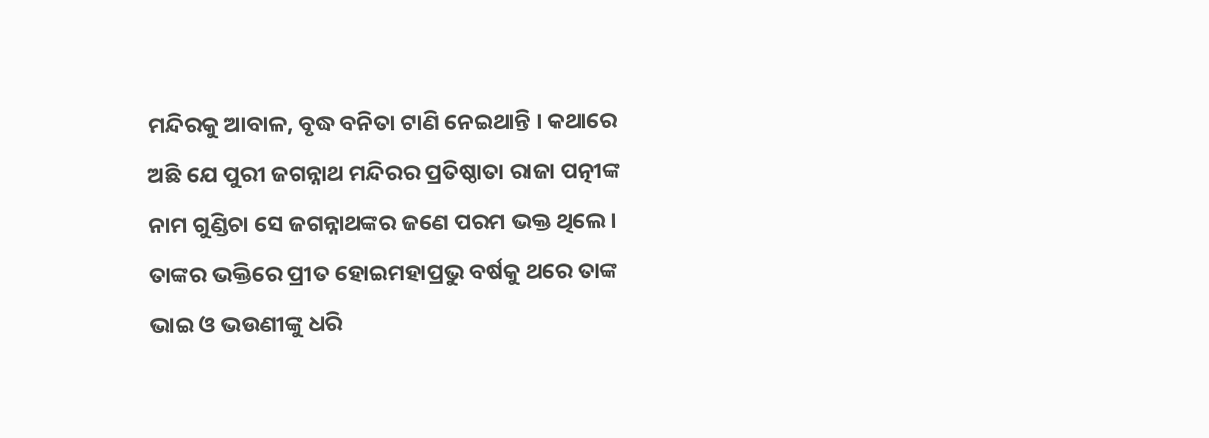ମନ୍ଦିରକୁ ଆବାଳ, ବୃଦ୍ଧ ବନିତା ଟାଣି ନେଇଥାନ୍ତି । କଥାରେ ଅଛି ଯେ ପୁରୀ ଜଗନ୍ନାଥ ମନ୍ଦିରର ପ୍ରତିଷ୍ଠାତା ରାଜା ପତ୍ନୀଙ୍କ ନାମ ଗୁଣ୍ଡିଚା ସେ ଜଗନ୍ନାଥଙ୍କର ଜଣେ ପରମ ଭକ୍ତ ଥିଲେ । ତାଙ୍କର ଭକ୍ତିରେ ପ୍ରୀତ ହୋଇମହାପ୍ରଭୁ ବର୍ଷକୁ ଥରେ ତାଙ୍କ ଭାଇ ଓ ଭଉଣୀଙ୍କୁ ଧରି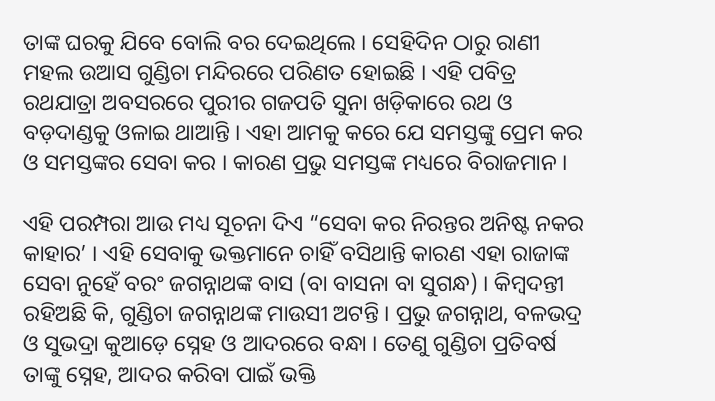ତାଙ୍କ ଘରକୁ ଯିବେ ବୋଲି ବର ଦେଇଥିଲେ । ସେହିଦିନ ଠାରୁ ରାଣୀ ମହଲ ଉଆସ ଗୁଣ୍ଡିଚା ମନ୍ଦିରରେ ପରିଣତ ହୋଇଛି । ଏହି ପବିତ୍ର ରଥଯାତ୍ରା ଅବସରରେ ପୁରୀର ଗଜପତି ସୁନା ଖଡ଼ିକାରେ ରଥ ଓ ବଡ଼ଦାଣ୍ଡକୁ ଓଳାଇ ଥାଆନ୍ତି । ଏହା ଆମକୁ କରେ ଯେ ସମସ୍ତଙ୍କୁ ପ୍ରେମ କର ଓ ସମସ୍ତଙ୍କର ସେବା କର । କାରଣ ପ୍ରଭୁ ସମସ୍ତଙ୍କ ମଧ୍ୟରେ ବିରାଜମାନ ।

ଏହି ପରମ୍ପରା ଆଉ ମଧ୍ୟ ସୂଚନା ଦିଏ “ସେବା କର ନିରନ୍ତର ଅନିଷ୍ଟ ନକର କାହାର’ । ଏହି ସେବାକୁ ଭକ୍ତମାନେ ଚାହିଁ ବସିଥାନ୍ତି କାରଣ ଏହା ରାଜାଙ୍କ ସେବା ନୁହେଁ ବରଂ ଜଗନ୍ନାଥଙ୍କ ବାସ (ବା ବାସନା ବା ସୁଗନ୍ଧ) । କିମ୍ବଦନ୍ତୀ ରହିଅଛି କି, ଗୁଣ୍ଡିଚା ଜଗନ୍ନାଥଙ୍କ ମାଉସୀ ଅଟନ୍ତି । ପ୍ରଭୁ ଜଗନ୍ନାଥ, ବଳଭଦ୍ର ଓ ସୁଭଦ୍ରା କୁଆଡ଼େ ସ୍ନେହ ଓ ଆଦରରେ ବନ୍ଧା । ତେଣୁ ଗୁଣ୍ଡିଚା ପ୍ରତିବର୍ଷ ତାଙ୍କୁ ସ୍ନେହ, ଆଦର କରିବା ପାଇଁ ଭକ୍ତି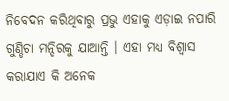ନିବେଦନ କରିଥିବାରୁ ପ୍ରଭୁ ଏହାକୁ ଏଡ଼ାଇ ନପାରି ଗୁଣ୍ଡିଚା ମନ୍ଦିରକୁ ଯାଆନ୍ତି । ଏହା ମଧ୍ୟ ବିଶ୍ୱାସ କରାଯାଏ କି ଅନେକ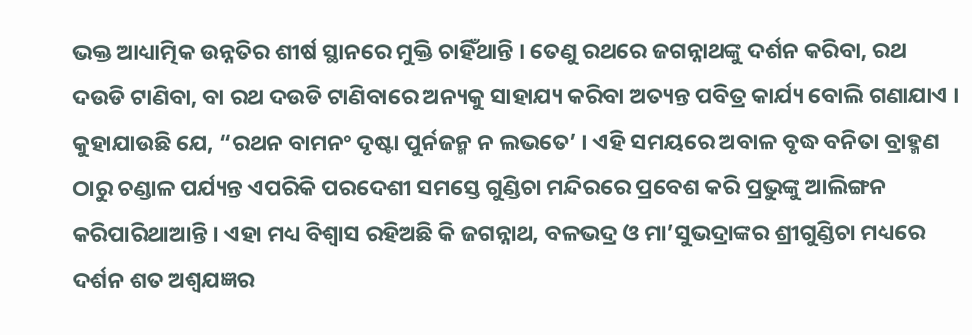ଭକ୍ତ ଆଧ୍ୟାତ୍ମିକ ଉନ୍ନତିର ଶୀର୍ଷ ସ୍ଥାନରେ ମୁକ୍ତି ଚାହିଁଥାନ୍ତି । ତେଣୁ ରଥରେ ଜଗନ୍ନାଥଙ୍କୁ ଦର୍ଶନ କରିବା, ରଥ ଦଉଡି ଟାଣିବା, ବା ରଥ ଦଉଡି ଟାଣିବାରେ ଅନ୍ୟକୁ ସାହାଯ୍ୟ କରିବା ଅତ୍ୟନ୍ତ ପବିତ୍ର କାର୍ଯ୍ୟ ବୋଲି ଗଣାଯାଏ । କୁହାଯାଉଛି ଯେ, “ରଥନ ବାମନଂ ଦୃଷ୍ଟା ପୁର୍ନଜନ୍ମ ନ ଲଭତେ’ । ଏହି ସମୟରେ ଅବାଳ ବୃଦ୍ଧ ବନିତା ବ୍ରାହ୍ମଣ ଠାରୁ ଚଣ୍ଡାଳ ପର୍ଯ୍ୟନ୍ତ ଏପରିକି ପରଦେଶୀ ସମସ୍ତେ ଗୁଣ୍ଡିଚା ମନ୍ଦିରରେ ପ୍ରବେଶ କରି ପ୍ରଭୁଙ୍କୁ ଆଲିଙ୍ଗନ କରିପାରିଥାଆନ୍ତି । ଏହା ମଧ୍ୟ ବିଶ୍ୱାସ ରହିଅଛି କି ଜଗନ୍ନାଥ, ବଳଭଦ୍ର ଓ ମା’ସୁଭଦ୍ରାଙ୍କର ଶ୍ରୀଗୁଣ୍ଡିଚା ମଧ୍ୟରେ ଦର୍ଶନ ଶତ ଅଶ୍ୱଯଜ୍ଞର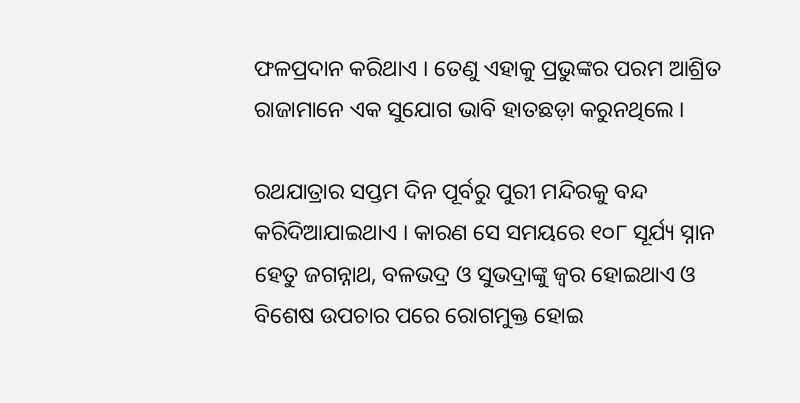ଫଳପ୍ରଦାନ କରିଥାଏ । ତେଣୁ ଏହାକୁ ପ୍ରଭୁଙ୍କର ପରମ ଆଶ୍ରିତ ରାଜାମାନେ ଏକ ସୁଯୋଗ ଭାବି ହାତଛଡ଼ା କରୁନଥିଲେ ।

ରଥଯାତ୍ରାର ସପ୍ତମ ଦିନ ପୂର୍ବରୁ ପୁରୀ ମନ୍ଦିରକୁ ବନ୍ଦ କରିଦିଆଯାଇଥାଏ । କାରଣ ସେ ସମୟରେ ୧୦୮ ସୂର୍ଯ୍ୟ ସ୍ନାନ ହେତୁ ଜଗନ୍ନାଥ, ବଳଭଦ୍ର ଓ ସୁଭଦ୍ରାଙ୍କୁ ଜ୍ୱର ହୋଇଥାଏ ଓ ବିଶେଷ ଉପଚାର ପରେ ରୋଗମୁକ୍ତ ହୋଇ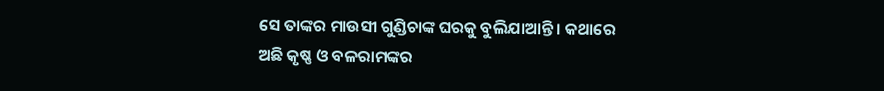ସେ ତାଙ୍କର ମାଉସୀ ଗୁଣ୍ଡିଚାଙ୍କ ଘରକୁ ବୁଲିଯାଆନ୍ତି । କଥାରେ ଅଛି କୃଷ୍ଣ ଓ ବଳରାମଙ୍କର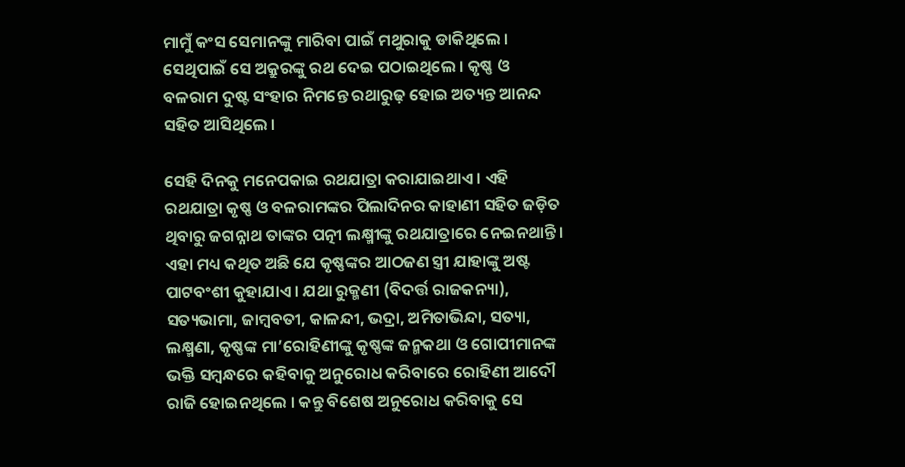ମାମୁଁ କଂସ ସେମାନଙ୍କୁ ମାରିବା ପାଇଁ ମଥୁରାକୁ ଡାକିଥିଲେ । ସେଥିପାଇଁ ସେ ଅକ୍ରୁରଙ୍କୁ ରଥ ଦେଇ ପଠାଇଥିଲେ । କୃଷ୍ଣ ଓ ବଳରାମ ଦୁଷ୍ଟ ସଂହାର ନିମନ୍ତେ ରଥାରୁଢ଼ ହୋଇ ଅତ୍ୟନ୍ତ ଆନନ୍ଦ ସହିତ ଆସିଥିଲେ ।

ସେହି ଦିନକୁ ମନେପକାଇ ରଥଯାତ୍ରା କରାଯାଇଥାଏ । ଏହି ରଥଯାତ୍ରା କୃଷ୍ଣ ଓ ବଳରାମଙ୍କର ପିଲାଦିନର କାହାଣୀ ସହିତ ଜଡ଼ିତ ଥିବାରୁ ଜଗନ୍ନାଥ ତାଙ୍କର ପତ୍ନୀ ଲକ୍ଷ୍ମୀଙ୍କୁ ରଥଯାତ୍ରାରେ ନେଇନଥାନ୍ତି । ଏହା ମଧ୍ୟ କଥିତ ଅଛି ଯେ କୃଷ୍ଣଙ୍କର ଆଠଜଣ ସ୍ତ୍ରୀ ଯାହାଙ୍କୁ ଅଷ୍ଟ ପାଟବଂଶୀ କୁହାଯାଏ । ଯଥା ରୁକ୍ମଣୀ (ବିଦର୍ତ୍ତ ରାଜକନ୍ୟା), ସତ୍ୟଭାମା, ଜାମ୍ବବତୀ, କାଳନ୍ଦୀ, ଭଦ୍ରା, ଅମିତାଭିନ୍ଦା, ସତ୍ୟା, ଲକ୍ଷ୍ମଣା, କୃଷ୍ଣଙ୍କ ମା’ରୋହିଣୀଙ୍କୁ କୃଷ୍ଣଙ୍କ ଜନ୍ମକଥା ଓ ଗୋପୀମାନଙ୍କ ଭକ୍ତି ସମ୍ବନ୍ଧରେ କହିବାକୁ ଅନୁରୋଧ କରିବାରେ ରୋହିଣୀ ଆଦୌ ରାଜି ହୋଇନଥିଲେ । କନ୍ତୁ ବିଶେଷ ଅନୁରୋଧ କରିବାକୁ ସେ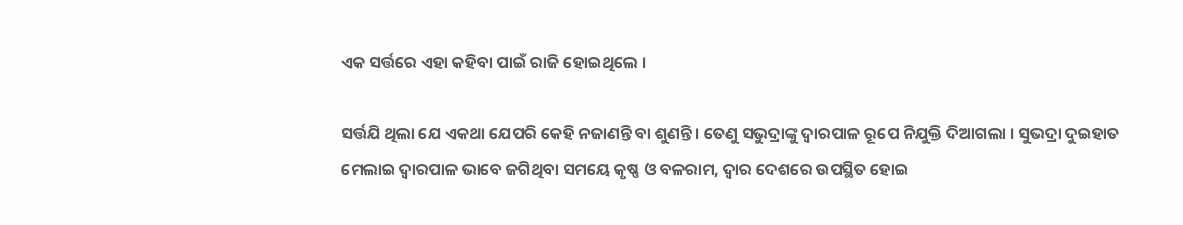ଏକ ସର୍ତ୍ତରେ ଏହା କହିବା ପାଇଁ ରାଜି ହୋଇଥିଲେ ।

ସର୍ତ୍ତଯି ଥିଲା ଯେ ଏକଥା ଯେପରି କେହି ନଜାଣନ୍ତି ବା ଶୁଣନ୍ତି । ତେଣୁ ସଭୁଦ୍ରାଙ୍କୁ ଦ୍ୱାରପାଳ ରୂପେ ନିଯୁକ୍ତି ଦିଆଗଲା । ସୁଭଦ୍ରା ଦୁଇହାତ ମେଲାଇ ଦ୍ୱାରପାଳ ଭାବେ ଜଗିଥିବା ସମୟେ କୃଷ୍ଣ ଓ ବଳରାମ, ଦ୍ୱାର ଦେଶରେ ଉପସ୍ଥିତ ହୋଇ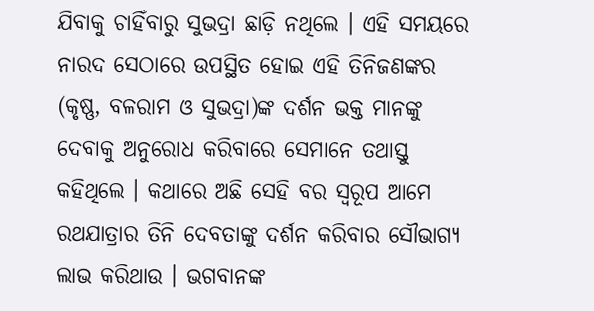ଯିବାକୁ ଚାହିଁବାରୁ ସୁଭଦ୍ରା ଛାଡ଼ି ନଥିଲେ । ଏହି ସମୟରେ ନାରଦ ସେଠାରେ ଉପସ୍ଥିତ ହୋଇ ଏହି ତିନିଜଣଙ୍କର (କୃଷ୍ଣ, ବଳରାମ ଓ ସୁଭଦ୍ରା)ଙ୍କ ଦର୍ଶନ ଭକ୍ତ ମାନଙ୍କୁ ଦେବାକୁ ଅନୁରୋଧ କରିବାରେ ସେମାନେ ତଥାସ୍ତୁ କହିଥିଲେ । କଥାରେ ଅଛି ସେହି ବର ସ୍ୱରୂପ ଆମେ ରଥଯାତ୍ରାର ତିନି ଦେବତାଙ୍କୁ ଦର୍ଶନ କରିବାର ସୌଭାଗ୍ୟ ଲାଭ କରିଥାଉ । ଭଗବାନଙ୍କ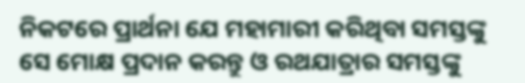ନିକଟରେ ପ୍ରାର୍ଥନା ଯେ ମହାମାରୀ କରିଥିବା ସମସ୍ତଙ୍କୁ ସେ ମୋକ୍ଷ ପ୍ରଦାନ କରନ୍ତୁ ଓ ରଥଯାତ୍ରାର ସମସ୍ତଙ୍କୁ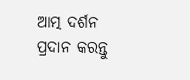ଆତ୍ମ ଦର୍ଶନ ପ୍ରଦାନ କରନ୍ତୁ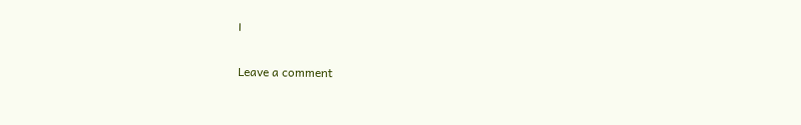।

Leave a comment